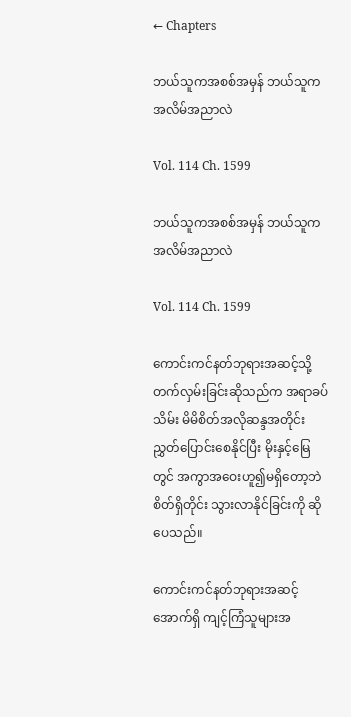← Chapters

ဘယ်သူကအစစ်အမှန် ဘယ်သူက အလိမ်အညာလဲ

Vol. 114 Ch. 1599

ဘယ်သူကအစစ်အမှန် ဘယ်သူက အလိမ်အညာလဲ

Vol. 114 Ch. 1599

ကောင်းကင်နတ်ဘုရားအဆင့်သို့ တက်လှမ်းခြင်းဆိုသည်က အရာခပ်သိမ်း မိမိစိတ်အလိုဆန္ဒအတိုင်း ညွှတ်ပြောင်းစေနိုင်ပြီး မိုးနှင့်မြေတွင် အကွာအဝေးဟူ၍မရှိတော့ဘဲ စိတ်ရှိတိုင်း သွားလာနိုင်ခြင်းကို ဆိုပေသည်။

ကောင်းကင်နတ်ဘုရားအဆင့်အောက်ရှိ ကျင့်ကြံသူများအ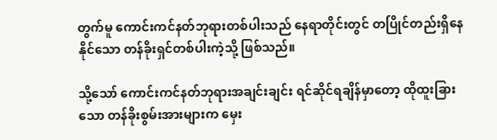တွက်မူ ကောင်းကင်နတ်ဘုရားတစ်ပါးသည် နေရာတိုင်းတွင် တပြိုင်တည်းရှိနေနိုင်သော တန်ခိုးရှင်တစ်ပါးကဲ့သို့ ဖြစ်သည်။

သို့သော် ကောင်းကင်နတ်ဘုရားအချင်းချင်း ရင်ဆိုင်ရချိန်မှာတော့ ထိုထူးခြားသော တန်ခိုးစွမ်းအားများက မှေး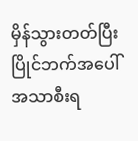မှိန်သွားတတ်ပြီး ပြိုင်ဘက်အပေါ် အသာစီးရ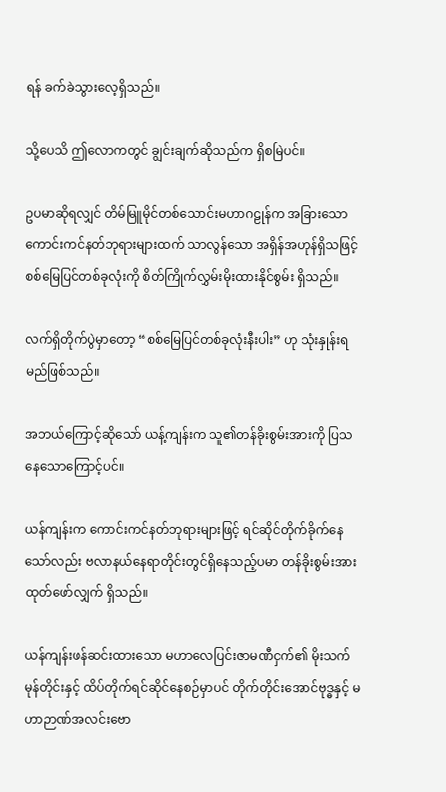ရန် ခက်ခဲသွားလေ့ရှိသည်။

သို့ပေသိ ဤလောကတွင် ချွင်းချက်ဆိုသည်က ရှိစမြဲပင်။

ဥပမာဆိုရလျှင် တိမ်မြူမိုင်တစ်သောင်းမဟာဂဠုန်က အခြားသော ကောင်းကင်နတ်ဘုရားများထက် သာလွန်သော အရှိန်အဟုန်ရှိသဖြင့် စစ်မြေပြင်တစ်ခုလုံးကို စိတ်ကြိုက်လွှမ်းမိုးထားနိုင်စွမ်း ရှိသည်။

လက်ရှိတိုက်ပွဲမှာတော့ “စစ်မြေပြင်တစ်ခုလုံးနီးပါး” ဟု သုံးနှုန်းရမည်ဖြစ်သည်။

အဘယ်ကြောင့်ဆိုသော် ယန့်ကျန်းက သူ၏တန်ခိုးစွမ်းအားကို ပြသနေသောကြောင့်ပင်။

ယန်ကျန်းက ကောင်းကင်နတ်ဘုရားများဖြင့် ရင်ဆိုင်တိုက်ခိုက်နေသော်လည်း ဗလာနယ်နေရာတိုင်းတွင်ရှိနေသည့်ပမာ တန်ခိုးစွမ်းအား ထုတ်ဖော်လျှက် ရှိသည်။

ယန်ကျန်းဖန်ဆင်းထားသော မဟာလေပြင်းဇာမဏီငှက်၏ မိုးသက်မုန်တိုင်းနှင့် ထိပ်တိုက်ရင်ဆိုင်နေစဉ်မှာပင် တိုက်တိုင်းအောင်ဗုဒ္ဓနှင့် မဟာဉာဏ်အလင်းဗော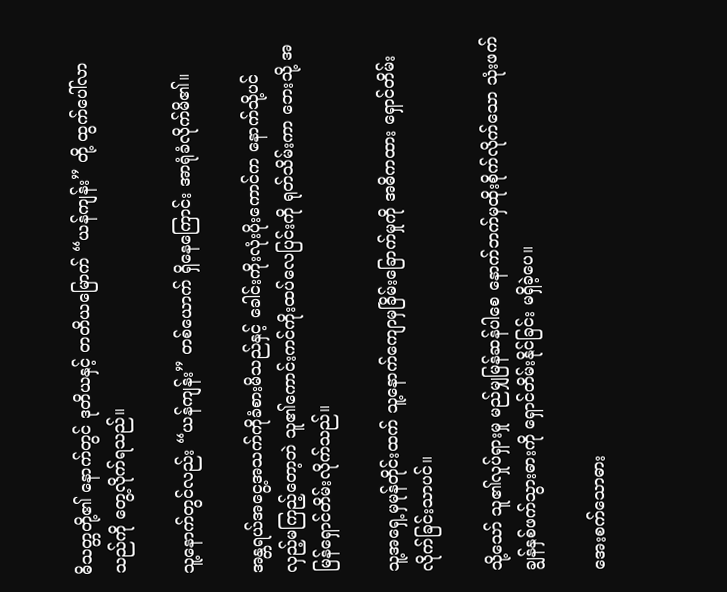ဓိသတ္တတို့၏ နောက်တွင် ဒုတိယနှင့် တတိယမြောက် “ယန်ကျန်း” တို့ ထွက်ပေါ်လာသည်ကို တွေ့လိုက်ရသည်။

သူ့နောက်တွင်လည်း “ယန်ကျန်း” တစ်ယောက် ရှိနေကြောင်း အာရုံခံလိုက်မိ၏။

အန္တရယ်အငွေ့အသက်ကိုခံစားမိသည်နှင့် ခေါင်းကိုးလုံးပိုးကောင်က နောက်သို့ပင် လှည့်မကြည့်တော့ဘဲ သူ၏ကောင်းကင်ကိုးထပ်လေပြင်းကို ရုတ်သိမ်းကာ ဘေးသို့ အမြန်ရှောင်တိမ်းလိုက်သည်။

သူ့အရှေ့မှမုန်တိုင်းထက် သူ့နောက်ကျောမှခြိမ်းခြောက်မှုကို အဓိကထား ရှောင်တိမ်းလိုက်ခြင်းသာပင်။

သို့သော် သူ၏လှုပ်ရှားမှု မည်မျှမြန်ဆန်ပါစေ နောက်ဘက်မှထိုးစိုက်လိုက်သော သုံးဖက်ချွန်နှစ်ဖက်သွားဓားကို ရှောင်တိမ်းနိုင်ခြင်း မရှိခဲ့ပေ။

အေးစက်သောဓား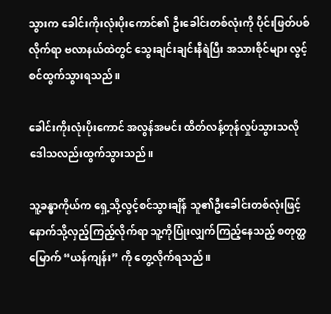သွားက ခေါင်းကိုးလုံးပိုး‌ကောင်၏ ဦးခေါင်းတစ်လုံးကို ပိုင်းဖြတ်ပစ်လိုက်ရာ ဗလာနယ်ထဲတွင် သွေးချင်းချင်းနီရဲပြီး အသားစိုင်များ လွင့်စင်ထွက်သွားရသည်။

ခေါင်းကိုးလုံးပိုးကောင် အလွန်အမင်း ထိတ်လန့်တုန်လှုပ်သွားသလို ဒေါသလည်းထွက်သွားသည်။

သူ့ခန္ဓာကိုယ်က ရှေ့သို့လွင့်စင်သွားချိန် သူ၏ဦးခေါင်းတစ်လုံးဖြင့် နောက်သို့လှည့်ကြည့်လိုက်ရာ သူ့ကိုပြုံးလျှက်ကြည့်နေသည့် စတုတ္ထမြောက် “ယန်ကျန်း” ကို တွေ့လိုက်ရသည်။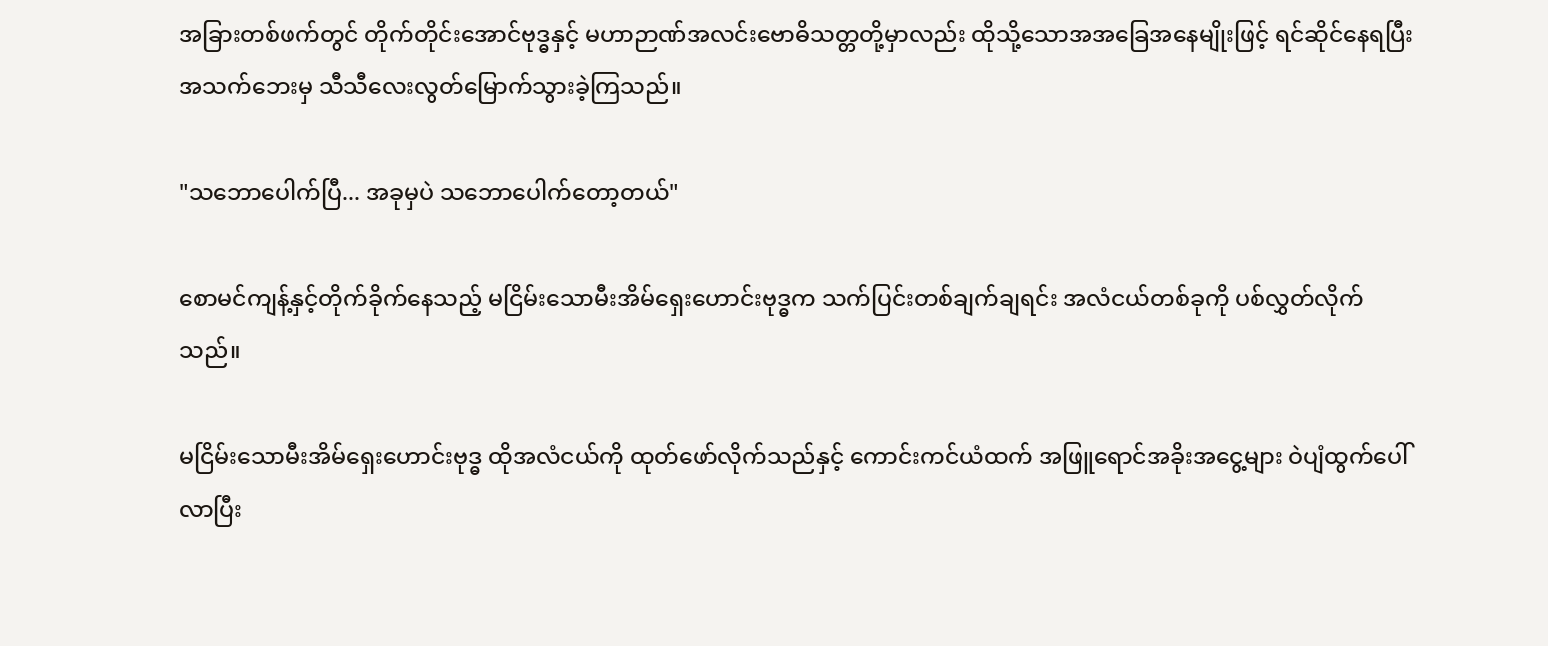အခြားတစ်ဖက်တွင် တိုက်တိုင်းအောင်ဗုဒ္ဓနှင့် မဟာဉာဏ်အလင်းဗောဓိသတ္တတို့မှာလည်း ထိုသို့သောအအခြေအနေမျိုးဖြင့် ရင်ဆိုင်နေရပြီး အသက်ဘေးမှ သီသီလေးလွတ်မြောက်သွားခဲ့ကြသည်။

"သဘောပေါက်ပြီ... အခုမှပဲ သဘောပေါက်တော့တယ်"

စောမင်ကျန့်နှင့်တိုက်ခိုက်နေသည့် မငြိမ်းသောမီးအိမ်ရှေးဟောင်းဗုဒ္ဓက သက်ပြင်းတစ်ချက်ချရင်း အလံငယ်တစ်ခုကို ပစ်လွှတ်လိုက်သည်။

မငြိမ်းသောမီးအိမ်ရှေးဟောင်းဗုဒ္ဓ ထိုအလံငယ်ကို ထုတ်ဖော်လိုက်သည်နှင့် ကောင်းကင်ယံထက် အဖြူရောင်အခိုးအငွေ့များ ဝဲပျံထွက်ပေါ်လာပြီး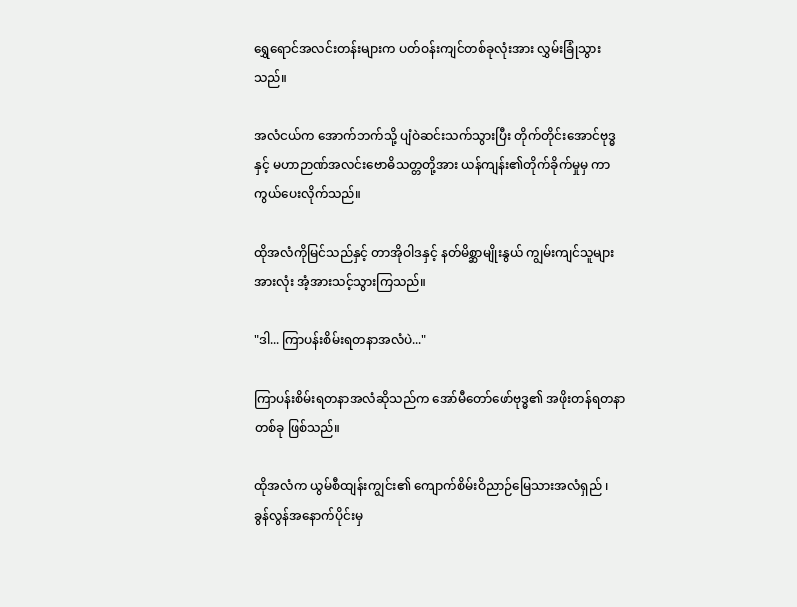ရွှေရောင်အလင်းတန်းများက ပတ်ဝန်းကျင်တစ်ခုလုံးအား လွှမ်းခြုံသွားသည်။

အလံငယ်က အောက်ဘက်သို့ ပျံဝဲဆင်းသက်သွားပြီး တိုက်တိုင်းအောင်ဗုဒ္ဓနှင့် မဟာဉာဏ်အလင်းဗောဓိသတ္တတို့အား ယန်ကျန်း၏တိုက်ခိုက်မှုမှ ကာကွယ်ပေးလိုက်သည်။

ထိုအလံကိုမြင်သည်နှင့် တာအိုဝါဒနှင့် နတ်မိစ္ဆာမျိုးနွယ် ကျွမ်းကျင်သူများအားလုံး အံ့အားသင့်သွားကြသည်။

"ဒါ... ကြာပန်းစိမ်းရတနာအလံပဲ..."

ကြာပန်းစိမ်းရတနာအလံဆိုသည်က အော်မီတော်ဖော်ဗုဒ္ဓ၏ အဖိုးတန်ရတနာတစ်ခု ဖြစ်သည်။

ထိုအလံက ယွမ်စီထျန်းကျွင်း၏ ကျောက်စိမ်းဝိညာဉ်မြေသားအလံရှည် ၊ ခွန်လွန်အနောက်ပိုင်းမှ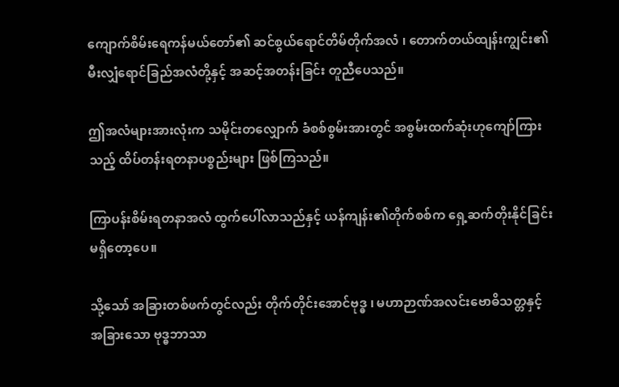ကျောက်စိမ်းရေကန်မယ်တော်၏ ဆင်စွယ်ရောင်တိမ်တိုက်အလံ ၊ တောက်တယ်ထျန်းကျွင်း၏ မီးလျှံရောင်ခြည်အလံတို့နှင့် အဆင့်အတန်းခြင်း တူညီပေသည်။

ဤအလံများအားလုံးက သမိုင်းတလျှောက် ခံစစ်စွမ်းအားတွင် အစွမ်းထက်ဆုံးဟုကျော်ကြားသည့် ထိပ်တန်းရတနာပစ္စည်းများ ဖြစ်ကြသည်။

ကြာပန်းစိမ်းရတနာအလံ ထွက်ပေါ်လာသည်နှင့် ယန်ကျန်း၏တိုက်စစ်က ရှေ့ဆက်တိုးနိုင်ခြင်း မရှိတော့ပေ။

သို့သော် အခြားတစ်ဖက်တွင်လည်း တိုက်တိုင်းအောင်ဗုဒ္ဓ ၊ မဟာဉာဏ်အလင်းဗောဓိသတ္တနှင့် အခြားသော ဗုဒ္ဓဘာသာ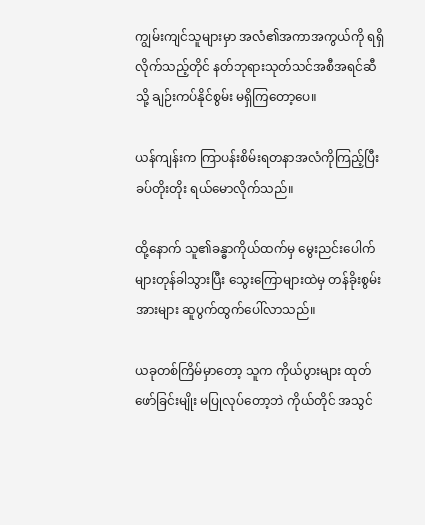ကျွမ်းကျင်သူများမှာ အလံ၏အကာအကွယ်ကို ရရှိလိုက်သည့်တိုင် နတ်ဘုရားသုတ်သင်အစီအရင်ဆီသို့ ချဉ်းကပ်နိုင်စွမ်း မရှိကြတော့ပေ။

ယန်ကျန်းက ကြာပန်းစိမ်းရတနာအလံကိုကြည့်ပြီး ခပ်တိုးတိုး ရယ်မောလိုက်သည်။

ထို့နောက် သူ၏ခန္ဓာကိုယ်ထက်မှ မွေးညင်းပေါက်များတုန်ခါသွားပြီး သွေးကြောများထဲမှ တန်ခိုးစွမ်းအားများ ဆူပွက်ထွက်ပေါ်လာသည်။

ယခုတစ်ကြိမ်မှာတော့ သူက ကိုယ်ပွားများ ထုတ်ဖော်ခြင်းမျိုး မပြုလုပ်တော့ဘဲ ကိုယ်တိုင် အသွင်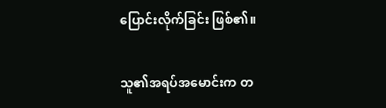ပြောင်းလိုက်ခြင်း ဖြစ်၏။

သူ၏အရပ်အမောင်းက တ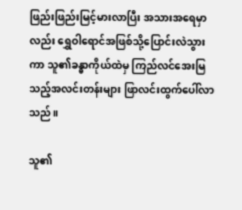ဖြည်းဖြည်းမြင့်မားလာပြီး အသားအရေမှာလည်း ရွှေဝါရောင်အဖြစ်သို့ပြောင်းလဲသွားကာ သူ၏ခန္ဓာကိုယ်ထဲမှ ကြည်လင်အေးမြသည့်အလင်းတန်းများ ဖြာလင်းထွက်ပေါ်လာသည်။

သူ၏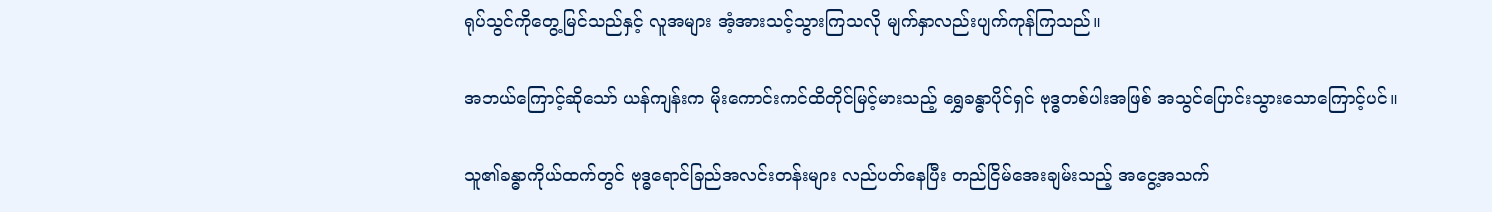ရုပ်သွင်ကိုတွေ့မြင်သည်နှင့် လူအများ အံ့အားသင့်သွားကြသလို မျက်နှာလည်းပျက်ကုန်ကြသည်။

အဘယ်ကြောင့်ဆိုသော် ယန်ကျန်းက မိုးကောင်းကင်ထိတိုင်မြင့်မားသည့် ရွှေခန္ဓာပိုင်ရှင် ဗုဒ္ဓတစ်ပါးအဖြစ် အသွင်ပြောင်းသွားသောကြောင့်ပင်။

သူ၏ခန္ဓာကိုယ်ထက်တွင် ဗုဒ္ဓရောင်ခြည်အလင်းတန်းများ လည်ပတ်နေပြီး တည်ငြိမ်အေးချမ်းသည့် အငွေ့အသက်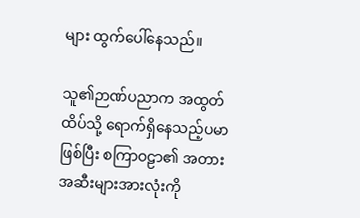များ ထွက်ပေါ်နေသည်။

သူ၏ဉာဏ်ပညာက အထွတ်ထိပ်သို့ ရောက်ရှိနေသည့်ပမာဖြစ်ပြီး စကြာဝဠာ၏ အတားအဆီးများအားလုံးကို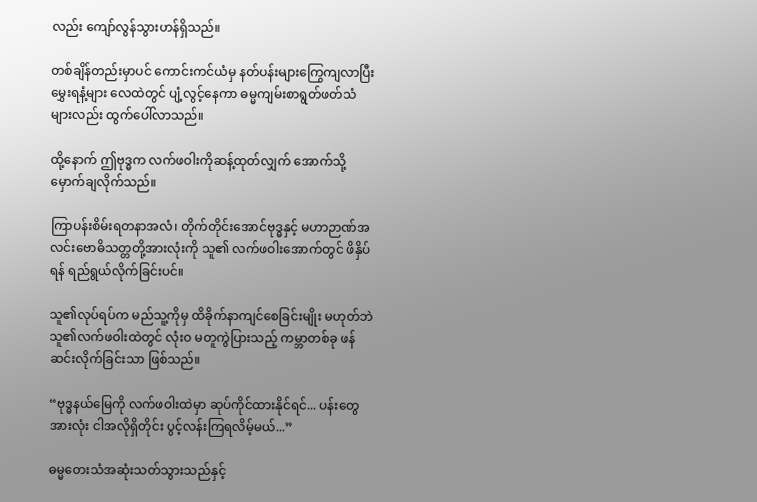လည်း ကျော်လွန်သွားဟန်ရှိသည်။

တစ်ချိန်တည်းမှာပင် ကောင်းကင်ယံမှ နတ်ပန်းများကြွေကျလာပြီး မွှေးရနံ့များ လေထဲတွင် ပျံ့လွင့်နေကာ ဓမ္မကျမ်းစာရွတ်ဖတ်သံများလည်း ထွက်ပေါ်လာသည်။

ထို့နောက် ဤဗုဒ္ဓက လက်ဖဝါးကိုဆန့်ထုတ်လျှက် အောက်သို့မှောက်ချလိုက်သည်။

ကြာပန်းစိမ်းရတနာအလံ၊ တိုက်တိုင်းအောင်ဗုဒ္ဓနှင့် မဟာဉာဏ်အလင်းဗောဓိသတ္တတို့အားလုံးကို သူ၏ လက်ဖဝါးအောက်တွင် ဖိနှိပ်ရန် ရည်ရွယ်လိုက်ခြင်းပင်။

သူ၏လုပ်ရပ်က မည်သူ့ကိုမှ ထိခိုက်နာကျင်စေခြင်းမျိုး မဟုတ်ဘဲ သူ၏လက်ဖဝါးထဲတွင် လုံးဝ မတူကွဲပြားသည့် ကမ္ဘာတစ်ခု ဖန်ဆင်းလိုက်ခြင်းသာ ဖြစ်သည်။

“ဗုဒ္ဓနယ်မြေကို လက်ဖဝါးထဲမှာ ဆုပ်ကိုင်ထားနိုင်ရင်... ပန်းတွေအားလုံး ငါအလိုရှိတိုင်း ပွင့်လန်းကြရလိမ့်မယ်...”

ဓမ္မတေးသံအဆုံးသတ်သွားသည်နှင့်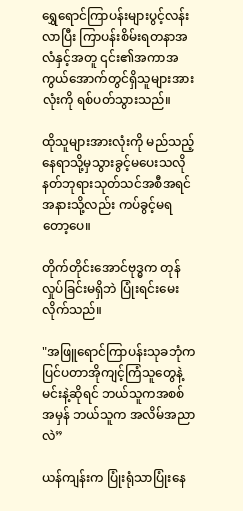ရွှေရောင်ကြာပန်းများပွင့်လန်းလာပြီး ကြာပန်းစိမ်းရတနာအလံနှင့်အတူ ၎င်း၏အကာအကွယ်အောက်တွင်ရှိသူများအားလုံးကို ရစ်ပတ်သွားသည်။

ထိုသူများအားလုံးကို မည်သည့်နေရာသို့မှသွားခွင့်မပေးသလို နတ်ဘုရားသုတ်သင်အစီအရင်အနားသို့လည်း ကပ်ခွင့်မရတော့ပေ။

တိုက်တိုင်းအောင်ဗုဒ္ဓက တုန်လှုပ်ခြင်းမရှိဘဲ ပြုံးရင်းမေးလိုက်သည်။

"အဖြူရောင်ကြာပန်းသုခဘုံက ပြင်ပတာအိုကျင့်ကြံသူတွေနဲ့ မင်းနဲ့ဆိုရင် ဘယ်သူကအစစ်အမှန် ဘယ်သူက အလိမ်အညာလဲ”

ယန်ကျန်းက ပြုံးရုံသာပြုံးနေ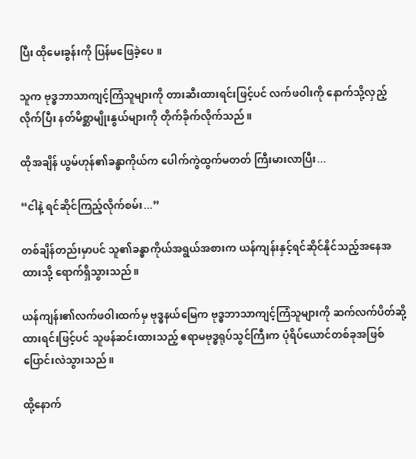ပြီး ထိုမေးခွန်းကို ပြန်မဖြေခဲ့ပေ။

သူက ဗုဒ္ဓဘာသာကျင့်ကြံသူများကို တားဆီးထားရင်းဖြင့်ပင် လက်ဖဝါးကို နောက်သို့လှည့်လိုက်ပြီး နတ်မိစ္ဆာမျိုးနွယ်များကို တိုက်ခိုက်လိုက်သည်။

ထိုအချိန် ယွမ်ဟုန်၏ခန္ဓာကိုယ်က ပေါက်ကွဲထွက်မတတ် ကြီးမားလာပြီး...

“ငါနဲ့ ရင်ဆိုင်ကြည့်လိုက်စမ်း...”

တစ်ချိန်တည်းမှာပင် သူ၏ခန္ဓာကိုယ်အရွယ်အစားက ယန်ကျန်းနှင့်ရင်ဆိုင်နိုင်သည့်အနေအထားသို့ ရောက်ရှိသွားသည်။

ယန်ကျန်း၏လက်ဖဝါးထက်မှ ဗုဒ္ဓနယ်မြေက ဗုဒ္ဓဘာသာကျင့်ကြံသူများကို ဆက်လက်ပိတ်ဆို့ထားရင်းဖြင့်ပင် သူဖန်ဆင်းထားသည့် ဧရာမဗုဒ္ဓရုပ်သွင်ကြီးက ပုံရိပ်ယောင်တစ်ခုအဖြစ် ပြောင်းလဲသွားသည်။

ထို့နောက်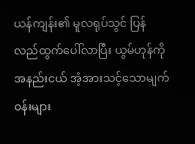ယန်ကျန်း၏ မူလရုပ်သွင် ပြန်လည်ထွက်ပေါ်လာပြီး ယွမ်ဟုန်ကို အနည်းငယ် အံ့အားသင့်သောမျက်ဝန်းများ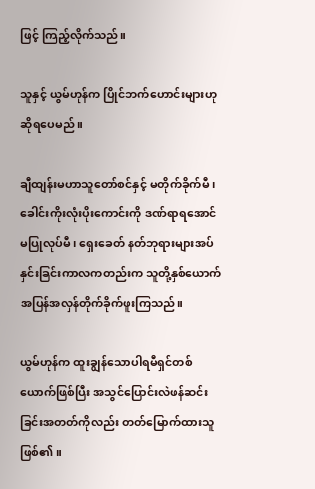ဖြင့် ကြည့်လိုက်သည်။

သူနှင့် ယွမ်ဟုန်က ပြိုင်ဘက်ဟောင်းများဟု ဆိုရပေမည်။

ချီထျန်းမဟာသူတော်စင်နှင့် မတိုက်ခိုက်မီ ၊ ခေါင်းကိုးလုံးပိုးကောင်းကို ဒဏ်ရာရအောင်မပြုလုပ်မီ ၊ ရှေးခေတ် နတ်ဘုရားများအပ်နှင်းခြင်းကာလကတည်းက သူတို့နှစ်ယောက် အပြန်အလှန်တိုက်ခိုက်ဖူးကြသည်။

ယွမ်ဟုန်က ထူးချွန်သောပါရမီရှင်တစ်ယောက်ဖြစ်ပြီး အသွင်ပြောင်းလဲဖန်ဆင်းခြင်းအတတ်ကိုလည်း တတ်မြောက်ထားသူ ဖြစ်၏။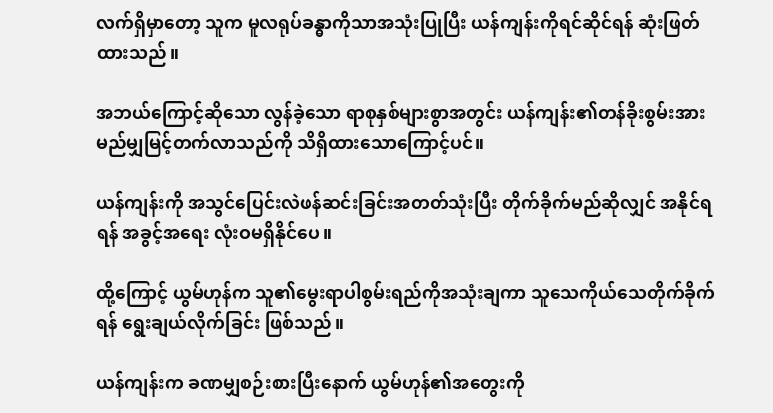လက်ရှိမှာတော့ သူက မူလရုပ်ခန္ဓာကိုသာအသုံးပြုပြီး ယန်ကျန်းကိုရင်ဆိုင်ရန် ဆုံးဖြတ်ထားသည်။

အဘယ်ကြောင့်ဆိုသော လွန်ခဲ့သော ရာစုနှစ်များစွာအတွင်း ယန်ကျန်း၏တန်ခိုးစွမ်းအား မည်မျှမြင့်တက်လာသည်ကို သိရှိထားသောကြောင့်ပင်။

ယန်ကျန်းကို အသွင်ပြေင်းလဲဖန်ဆင်းခြင်းအတတ်သုံးပြီး တိုက်ခိုက်မည်ဆိုလျှင် အနိုင်ရရန် အခွင့်အရေး လုံးဝမရှိနိုင်ပေ။

ထို့ကြောင့် ယွမ်ဟုန်က သူ၏မွေးရာပါစွမ်းရည်ကိုအသုံးချကာ သူသေကိုယ်သေတိုက်ခိုက်ရန် ရွေးချယ်လိုက်ခြင်း ဖြစ်သည်။

ယန်ကျန်းက ခဏမျှစဉ်းစားပြီးနောက် ယွမ်ဟုန်၏အတွေးကို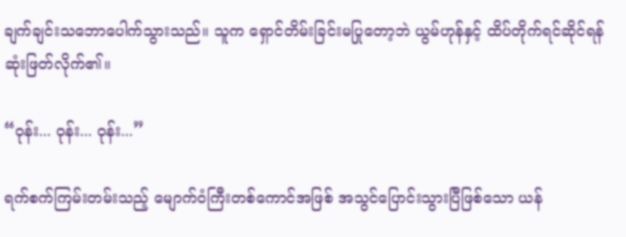ချက်ချင်းသဘောပေါက်သွားသည်။ သူက ရှောင်တိမ်းခြင်းမပြုတော့ဘဲ ယွမ်ဟုန်နှင့် ထိပ်တိုက်ရင်ဆိုင်ရန် ဆုံးဖြတ်လိုက်၏။

“ဝုန်း... ဝုန်း... ဝုန်း...”

ရက်စက်ကြမ်းတမ်းသည့် မျောက်ဝံကြီးတစ်ကောင်အဖြစ် အသွင်ပြောင်းသွားပြီဖြစ်သော ယန်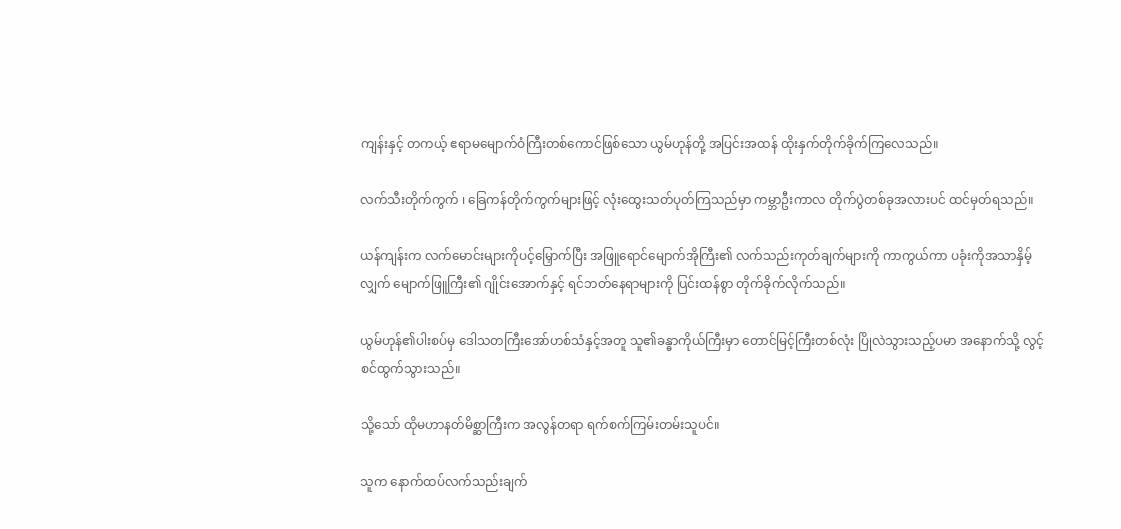ကျန်းနှင့် တကယ့် ဧရာမမျောက်ဝံကြီးတစ်ကောင်ဖြစ်သော ယွမ်ဟုန်တို့ အပြင်းအထန် ထိုးနှက်တိုက်ခိုက်ကြလေသည်။

လက်သီးတိုက်ကွက် ၊ ခြေကန်တိုက်ကွက်များဖြင့် လုံးထွေးသတ်ပုတ်ကြသည်မှာ ကမ္ဘာဦးကာလ တိုက်ပွဲတစ်ခုအလားပင် ထင်မှတ်ရသည်။

ယန်ကျန်းက လက်မောင်းများကိုပင့်မြှောက်ပြီး‌ အဖြူရောင်မျောက်အိုကြီး၏ လက်သည်းကုတ်ချက်များကို ကာကွယ်ကာ ပခုံးကိုအသာနှိမ့်လျှက် မျောက်ဖြူကြီး၏ ဂျိုင်းအောက်နှင့် ရင်ဘတ်နေရာများကို ပြင်းထန်စွာ တိုက်ခိုက်လိုက်သည်။

ယွမ်ဟုန်၏ပါးစပ်မှ ဒေါသတကြီးအော်ဟစ်သံနှင့်အတူ သူ၏ခန္ဓာကိုယ်ကြီးမှာ တောင်မြင့်ကြီးတစ်လုံး ပြိုလဲသွားသည့်ပမာ အနောက်သို့ လွင့်စင်ထွက်သွားသည်။

သို့သော် ထိုမဟာနတ်မိစ္ဆာကြီးက အလွန်တရာ ရက်စက်ကြမ်းတမ်းသူပင်။

သူက နောက်ထပ်လက်သည်းချက်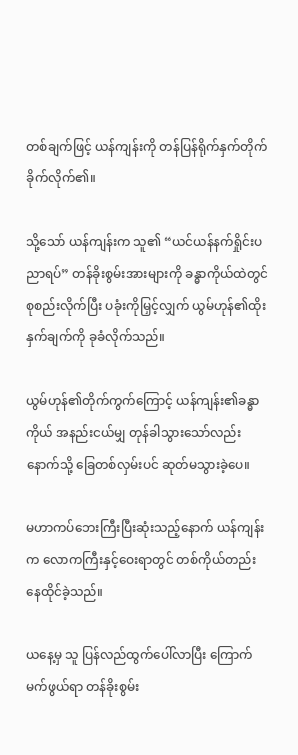တစ်ချက်ဖြင့် ယန်ကျန်းကို တန်ပြန်ရိုက်နှက်တိုက်ခိုက်လိုက်၏။

သို့သော် ယန်ကျန်းက သူ၏ “ယင်ယန်နက်ရှိုင်းပညာရပ်” တန်ခိုးစွမ်းအားများကို ခန္ဓာကိုယ်ထဲတွင် စုစည်းလိုက်ပြီး ပခုံးကိုမြှင့်လျှက် ယွမ်ဟုန်၏ထိုးနှက်ချက်ကို ခုခံလိုက်သည်။

ယွမ်ဟုန်၏တိုက်ကွက်ကြောင့် ယန်ကျန်း၏ခန္ဓာကိုယ် အနည်းငယ်မျှ တုန်ခါသွားသော်လည်း နောက်သို့ ခြေတစ်လှမ်းပင် ဆုတ်မသွားခဲ့ပေ။

မဟာကပ်ဘေးကြီးပြီးဆုံးသည့်နောက် ယန်ကျန်းက လောကကြီးနှင့်ဝေးရာတွင် တစ်ကိုယ်တည်းနေထိုင်ခဲ့သည်။

ယနေ့မှ သူ ပြန်လည်ထွက်ပေါ်လာပြီး ကြောက်မက်ဖွယ်ရာ တန်ခိုးစွမ်း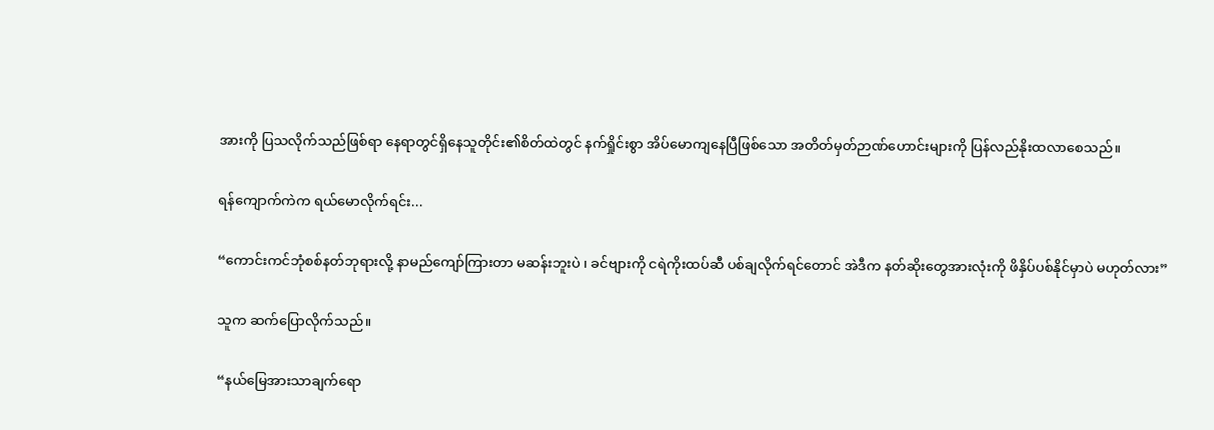အားကို ပြသလိုက်သည်ဖြစ်ရာ နေရာတွင်ရှိနေသူတိုင်း၏စိတ်ထဲတွင် နက်ရှိုင်းစွာ အိပ်မောကျနေပြီဖြစ်သော အတိတ်မှတ်ဉာဏ်ဟောင်းများကို ပြန်လည်နိုးထလာစေသည်။

ရန်ကျောက်ကဲက ရယ်မောလိုက်ရင်း...

“ကောင်းကင်ဘုံစစ်နတ်ဘုရားလို့ နာမည်ကျော်ကြားတာ မဆန်းဘူးပဲ ၊ ခင်ဗျားကို ငရဲကိုးထပ်ဆီ ပစ်ချလိုက်ရင်တောင် အဲဒီက နတ်ဆိုးတွေအားလုံးကို ဖိနှိပ်ပစ်နိုင်မှာပဲ မဟုတ်လား”

သူက ဆက်ပြောလိုက်သည်။

“နယ်မြေအားသာချက်ရော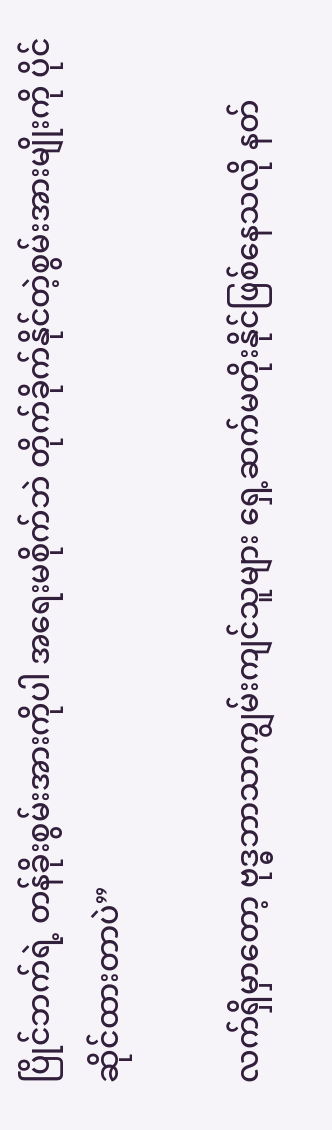ပြိုင်ဘက်ရဲ့ တန်ခိုးစွမ်းအားကိုပါ အရေးမစိုက်ဘဲ တိုက်ခိုက်နိုင်တဲ့စွမ်းအားမျိုးကို ပိုင်ဆိုင်ထားတာပဲ”

လက်ရှိမှာတော့ ဗုဒ္ဓဘာသာကျွမ်းကျင်သူများ ရှေ့ဆက်မတိုးနိုင်ဖြစ်နေသလို နတ်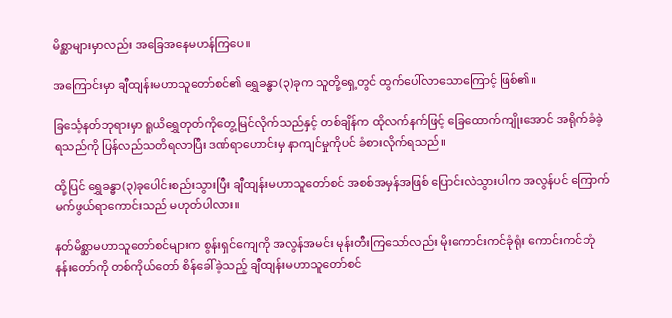မိစ္ဆာများမှာလည်း အခြေအနေမဟန်ကြပေ။

အကြောင်းမှာ ချီထျန်းမဟာသူတော်စင်၏ ရွှေခန္ဓာ(၃)ခုက သူတို့ရှေ့တွင် ထွက်ပေါ်လာသောကြောင့် ဖြစ်၏။

ခြင်္သေ့နတ်ဘုရားမှာ ရူယိရွှေတုတ်ကိုတွေ့မြင်လိုက်သည်နှင့် တစ်ချိန်က ထိုလက်နက်ဖြင့် ခြေထောက်ကျိုးအောင် အရိုက်ခံခဲ့ရသည်ကို ပြန်လည်သတိရလာပြီး ဒဏ်ရာဟောင်းမှ နာကျင်မှုကိုပင် ခံစားလိုက်ရသည်။

ထို့ပြင် ရွှေခန္ဓာ(၃)ခုပေါင်းစည်းသွားပြီး ချီထျန်းမဟာသူတော်စင် အစစ်အမှန်အဖြစ် ပြောင်းလဲသွားပါက အလွန်ပင် ကြောက်မက်ဖွယ်ရာကောင်းသည် မဟုတ်ပါလား။

နတ်မိစ္ဆာမဟာသူတော်စင်များက စွန်းရှင်ကျေကို အလွန်အမင်း မုန်းတီးကြသော်လည်း မိုးကောင်းကင်ခုံရုံး ကောင်းကင်ဘုံနန်းတော်ကို တစ်ကိုယ်တော် စိန်ခေါ်ခဲ့သည့် ချီထျန်းမဟာသူတော်စင်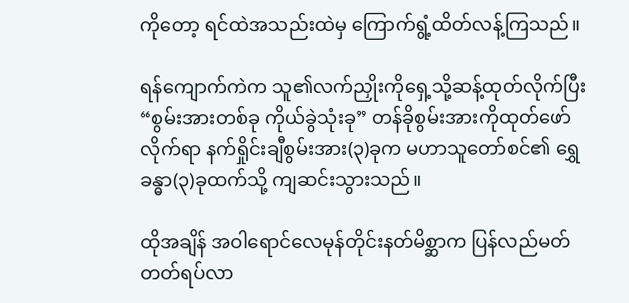ကိုတော့ ရင်ထဲအသည်းထဲမှ ကြောက်ရွံ့ထိတ်လန့်ကြသည်။

ရန်ကျောက်ကဲက သူ၏လက်ညှိုးကိုရှေ့သို့ဆန့်ထုတ်လိုက်ပြီး “စွမ်းအားတစ်ခု ကိုယ်ခွဲသုံးခု” တန်ခိုစွမ်းအားကိုထုတ်ဖော်လိုက်ရာ နက်ရှိုင်းချီစွမ်းအား(၃)ခုက မဟာသူတော်စင်၏ ရွှေခန္ဓာ(၃)ခုထက်သို့ ကျဆင်းသွားသည်။

ထိုအချိန် အဝါရောင်လေမုန်တိုင်းနတ်မိစ္ဆာက ပြန်လည်မတ်တတ်ရပ်လာ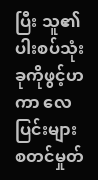ပြီး သူ၏ပါးစပ်သုံးခုကိုဖွင့်ဟကာ လေပြင်းများ စတင်မှုတ်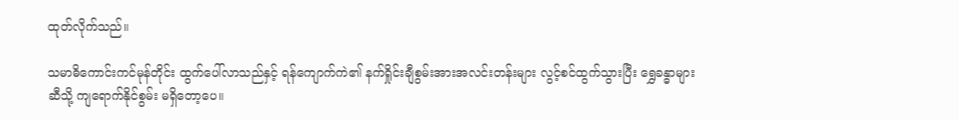ထုတ်လိုက်သည်။

သမာဓိကောင်းကင်မုန်တိုင်း ထွက်ပေါ်လာသည်နှင့် ရန်ကျောက်ကဲ၏ နက်ရှိုင်းချီစွမ်းအားအလင်းတန်းများ လွင့်စင်ထွက်သွားပြီး ရွှေခန္ဓာများဆီသို့ ကျရောက်နိုင်စွမ်း မရှိတော့ပေ။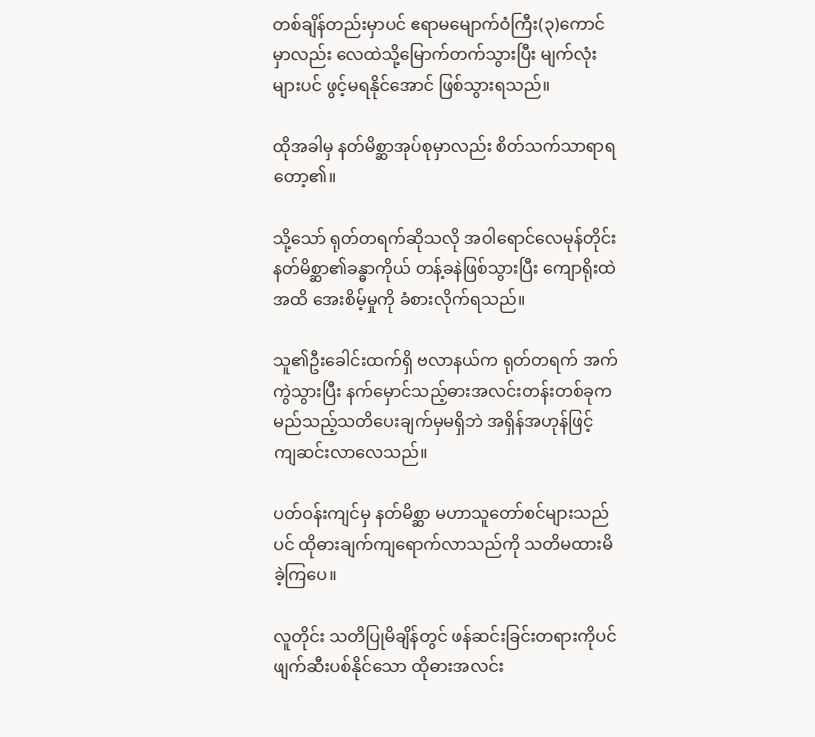တစ်ချိန်တည်းမှာပင် ဧရာမမျောက်ဝံကြီး(၃)ကောင်မှာလည်း လေထဲသို့မြောက်တက်သွားပြီး မျက်လုံးများပင် ဖွင့်မရနိုင်အောင် ဖြစ်သွားရသည်။

ထိုအခါမှ နတ်မိစ္ဆာအုပ်စုမှာလည်း စိတ်သက်သာရာရတော့၏။

သို့သော် ရုတ်တရက်ဆိုသလို အဝါရောင်လေမုန်တိုင်းနတ်မိစ္ဆာ၏ခန္ဓာကိုယ် တန့်ခနဲဖြစ်သွားပြီး ကျောရိုးထဲအထိ အေးစိမ့်မှုကို ခံစားလိုက်ရသည်။

သူ၏ဦးခေါင်းထက်ရှိ ဗလာနယ်က ရုတ်တရက် အက်ကွဲသွားပြီး နက်မှောင်သည့်ဓားအလင်းတန်းတစ်ခုက မည်သည့်သတိပေးချက်မှမရှိဘဲ အရှိန်အဟုန်ဖြင့် ကျဆင်းလာလေသည်။

ပတ်ဝန်းကျင်မှ နတ်မိစ္ဆာ မဟာသူတော်စင်များသည်ပင် ထိုဓားချက်ကျရောက်လာသည်ကို သတိမထားမိခဲ့ကြပေ။

လူတိုင်း သတိပြုမိချိန်တွင် ဖန်ဆင်းခြင်းတရားကိုပင် ဖျက်ဆီးပစ်နိုင်သော ထိုဓားအလင်း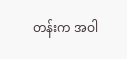တန်းက အဝါ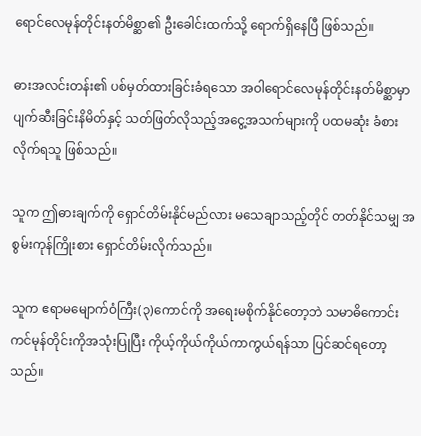ရောင်လေမုန်တိုင်းနတ်မိစ္ဆာ၏ ဦးခေါင်းထက်သို့ ရောက်ရှိနေပြီ ဖြစ်သည်။

ဓားအလင်းတန်း၏ ပစ်မှတ်ထားခြင်းခံရသော အဝါရောင်လေမုန်တိုင်းနတ်မိစ္ဆာမှာ ပျက်ဆီးခြင်းနိမိတ်နှင့် သတ်ဖြတ်လိုသည့်အငွေ့အသက်များကို ပထမဆုံး ခံစားလိုက်ရသူ ဖြစ်သည်။

သူက ဤဓားချက်ကို ရှောင်တိမ်းနိုင်မည်လား မသေချာသည့်တိုင် တတ်နိုင်သမျှ အစွမ်းကုန်ကြိုးစား ရှောင်တိမ်းလိုက်သည်။

သူက ဧရာမမျောက်ဝံကြီး(၃)ကောင်ကို အရေးမစိုက်နိုင်တော့ဘဲ သမာဓိကောင်းကင်မုန်တိုင်းကိုအသုံးပြုပြီး ကိုယ့်ကိုယ်ကိုယ်ကာကွယ်ရန်သာ ပြင်ဆင်ရတော့သည်။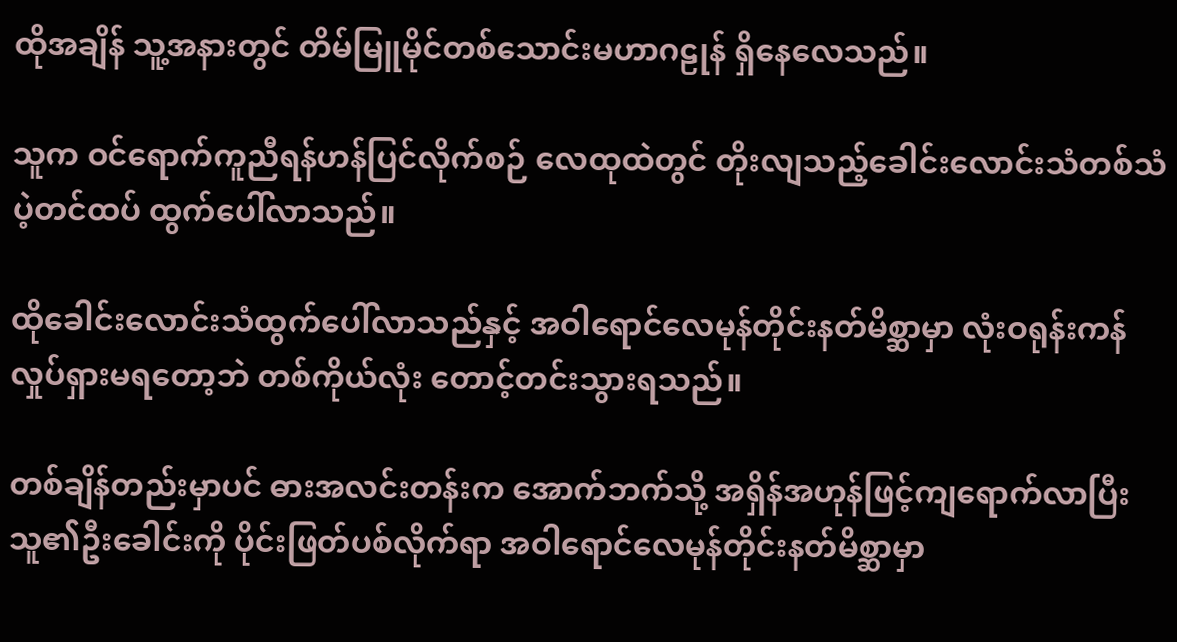ထိုအချိန် သူ့အနားတွင် တိမ်မြူမိုင်တစ်သောင်းမဟာဂဠုန် ရှိနေလေသည်။

သူက ဝင်ရောက်ကူညီရန်ဟန်ပြင်လိုက်စဉ် လေထုထဲတွင် တိုးလျသည့်ခေါင်းလောင်းသံတစ်သံ ပဲ့တင်ထပ် ထွက်ပေါ်လာသည်။

ထိုခေါင်းလောင်းသံထွက်ပေါ်လာသည်နှင့် အဝါရောင်လေမုန်တိုင်းနတ်မိစ္ဆာမှာ လုံးဝရုန်းကန်လှုပ်ရှားမရတော့ဘဲ တစ်ကိုယ်လုံး တောင့်တင်းသွားရသည်။

တစ်ချိန်တည်းမှာပင် ဓားအလင်းတန်းက အောက်ဘက်သို့ အရှိန်အဟုန်ဖြင့်ကျရောက်လာပြီး သူ၏ဦးခေါင်းကို ပိုင်းဖြတ်ပစ်လိုက်ရာ အဝါရောင်လေမုန်တိုင်းနတ်မိစ္ဆာမှာ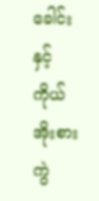ခေါင်းနှင့်ကိုယ် အိုးစားကွဲ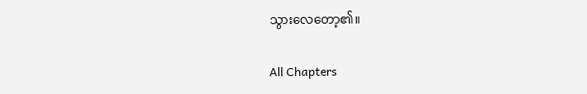သွားလေတော့၏။

All Chapters